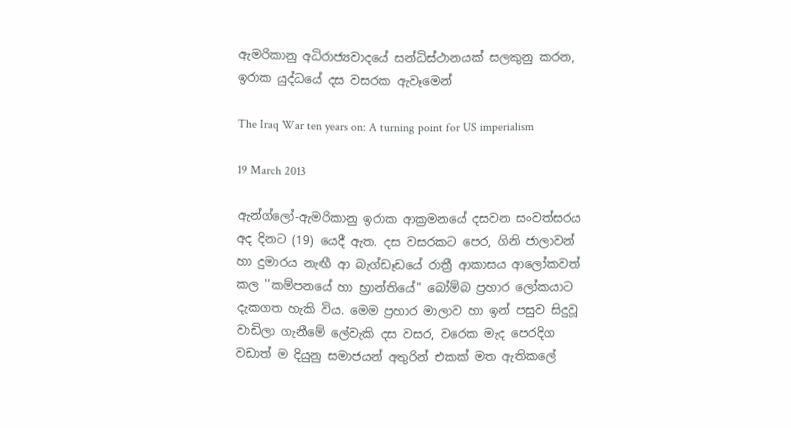ඇමරිකානු අධිරාජ්‍යවාදයේ සන්ධිස්ථානයක් සලකුනු කරන, ඉරාක යුද්ධයේ දස වසරක ඇවෑමෙන්

The Iraq War ten years on: A turning point for US imperialism

19 March 2013

ඇන්ග්ලෝ-ඇමරිකානු ඉරාක ආක්‍රමනයේ දසවන සංවත්සරය අද දිනට (19) යෙදී ඇත. දස වසරකට පෙර, ගිනි ජාලාවන් හා දුමාරය නැඟී ආ බැග්ඩෑඩයේ රාත්‍රී ආකාසය ආලෝකවත් කල ''කම්පනයේ හා භ්‍රාන්තියේ" බෝම්බ ප්‍රහාර ලෝකයාට දැකගත හැකි විය. මෙම ප්‍රහාර මාලාව හා ඉන් පසුව සිදුවූ වාඩිලා ගැනීමේ ලේවැකි දස වසර, වරෙක මැද පෙරදිග වඩාත් ම දියුනු සමාජයන් අතුරින් එකක් මත ඇතිකලේ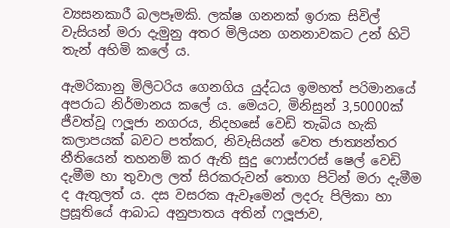ව්‍යසනකාරී බලපෑමකි. ලක්ෂ ගනනක් ඉරාක සිවිල් වැසියන් මරා දැමුනු අතර මිලියන ගනනාවකට උන් හිටි තැන් අහිමි කලේ ය.

ඇමරිකානු මිලිටරිය ගෙනගිය යුද්ධය ඉමහත් පරිමානයේ අපරාධ නිර්මානය කලේ ය. මෙයට, මිනිසුන් 3,50000ක් ජීවත්වූ ෆලූජා නගරය, නිදහසේ වෙඩි තැබිය හැකි කලාපයක් බවට පත්කර, නිවැසියන් වෙත ජාත්‍යන්තර නීතියෙන් තහනම් කර ඇති සුදු ෆොස්ෆරස් ෂෙල් වෙඩි දැමීම හා තුවාල ලත් සිරකරුවන් තොග පිටින් මරා දැමීම ද ඇතුලත් ය. දස වසරක ඇවෑමෙන් ලදරු පිලිකා හා ප්‍රසූතියේ ආබාධ අනුපාතය අතින් ෆලූජාව,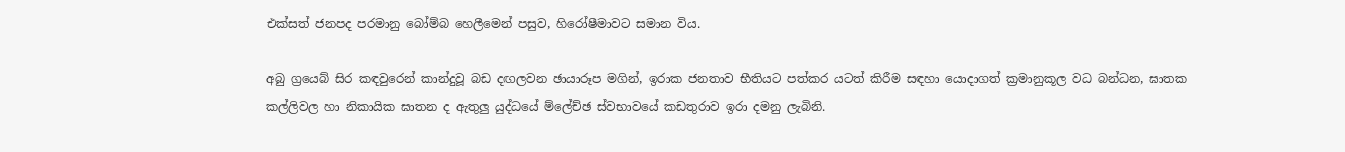එක්සත් ජනපද පරමානු බෝම්බ හෙලීමෙන් පසුව, හිරෝෂීමාවට සමාන විය.

අබු ග්‍රයෙබ් සිර කඳවුරෙන් කාන්දුවූ බඩ දඟලවන ඡායාරූප මගින්, ඉරාක ජනතාව භීතියට පත්කර යටත් කිරීම සඳහා යොදාගත් ක්‍රමානුකූල වධ බන්ධන, ඝාතක කල්ලිවල හා නිකායික ඝාතන ද ඇතුලු යුද්ධයේ ම්ලේච්ඡ ස්වභාවයේ කඩතුරාව ඉරා දමනු ලැබිනි.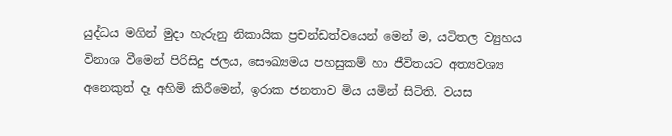යුද්ධය මගින් මුදා හැරුනු නිකායික ප්‍රචන්ඩත්වයෙන් මෙන් ම, යටිතල ව්‍යුහය විනාශ වීමෙන් පිරිසිදු ජලය, සෞඛ්‍යමය පහසුකම් හා ජීවිතයට අත්‍යවශ්‍ය අනෙකුත් දෑ අහිමි කිරීමෙන්, ඉරාක ජනතාව මිය යමින් සිටිති. වයස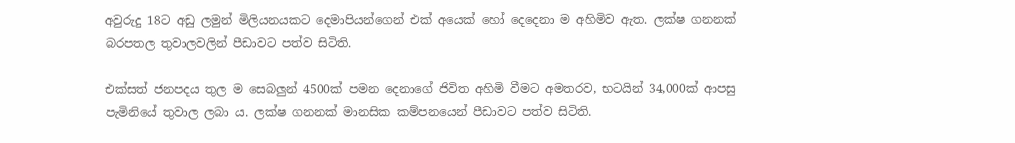අවුරුදු 18ට අඩු ලමුන් මිලියනයකට දෙමාපියන්ගෙන් එක් අයෙක් හෝ දෙදෙනා ම අහිමිව ඇත. ලක්ෂ ගනනක් බරපතල තුවාලවලින් පීඩාවට පත්ව සිටිති.

එක්සත් ජනපදය තුල ම සෙබලුන් 4500ක් පමන දෙනාගේ ජිවිත අහිමි වීමට අමතරව, භටයින් 34,000ක් ආපසු පැමිනියේ තුවාල ලබා ය. ලක්ෂ ගනනක් මානසික කම්පනයෙන් පීඩාවට පත්ව සිටිති.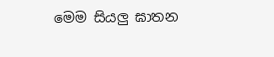මෙම සියලු ඝාතන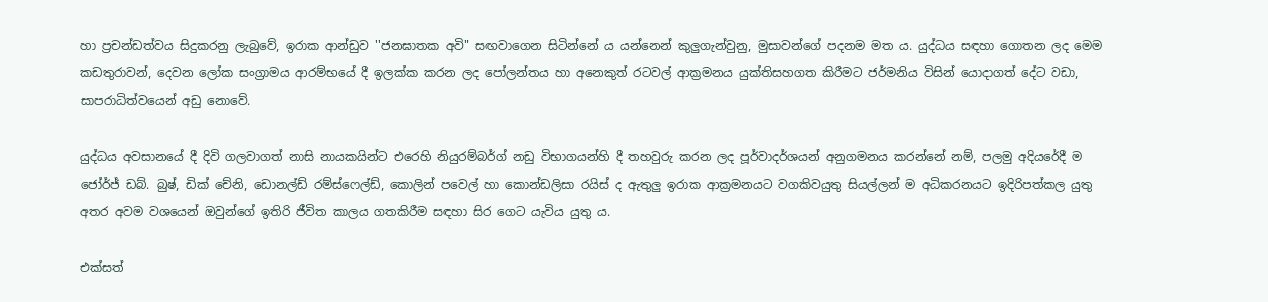හා ප්‍රචන්ඩත්වය සිදුකරනු ලැබුවේ, ඉරාක ආන්ඩුව ''ජනඝාතක අවි" සඟවාගෙන සිටින්නේ ය යන්නෙන් කුලුගැන්වුනු, මුසාවන්ගේ පදනම මත ය. යුද්ධය සඳහා ගොතන ලද මෙම කඩතුරාවන්, දෙවන ලෝක සංග්‍රාමය ආරම්භයේ දී ඉලක්ක කරන ලද පෝලන්තය හා අනෙකුත් රටවල් ආක්‍රමනය යුක්තිසහගත කිරීමට ජර්මනිය විසින් යොදාගත් දේට වඩා, සාපරාධිත්වයෙන් අඩු නොවේ.

යුද්ධය අවසානයේ දී දිවි ගලවාගත් නාසි නායකයින්ට එරෙහි නියුරම්බර්ග් නඩු විභාගයන්හි දී තහවුරු කරන ලද පූර්වාදර්ශයන් අනුගමනය කරන්නේ නම්, පලමු අදියරේදී ම ජෝර්ජ් ඩබ්. බුෂ්, ඩික් චේනි, ඩොනල්ඩ් රම්ස්ෆෙල්ඩ්, කොලින් පවෙල් හා කොන්ඩලිසා රයිස් ද ඇතුලු ඉරාක ආක්‍රමනයට වගකිවයුතු සියල්ලන් ම අධිකරනයට ඉදිරිපත්කල යුතු අතර අවම වශයෙන් ඔවුන්ගේ ඉතිරි ජීවිත කාලය ගතකිරීම සඳහා සිර ගෙට යැවිය යුතු ය.

එක්සත්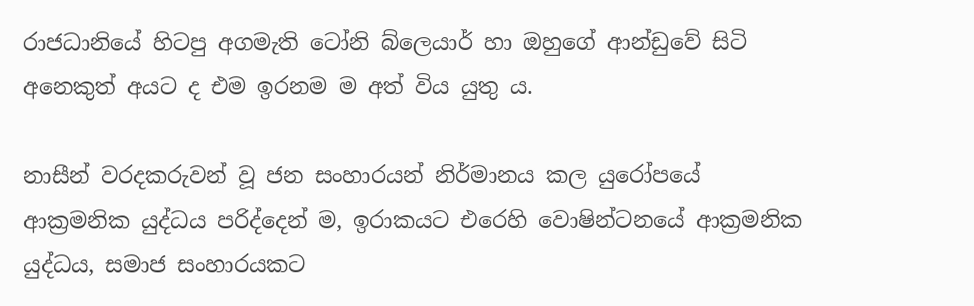රාජධානියේ හිටපු අගමැති ටෝනි බ්ලෙයාර් හා ඔහුගේ ආන්ඩුවේ සිටි අනෙකුත් අයට ද එම ඉරනම ම අත් විය යුතු ය.

නාසීන් වරදකරුවන් වූ ජන සංහාරයන් නිර්මානය කල යුරෝපයේ ආක්‍රමනික යුද්ධය පරිද්දෙන් ම, ඉරාකයට එරෙහි වොෂින්ටනයේ ආක්‍රමනික යුද්ධය, සමාජ සංහාරයකට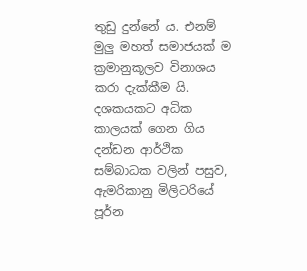තුඩු දුන්නේ ය. එනම් මුලු මහත් සමාජයක් ම ක්‍රමානුකූලව විනාශය කරා දැක්කීම යි. දශකයකට අධික කාලයක් ගෙන ගිය දන්ඩන ආර්ථික සම්බාධක වලින් පසුව, ඇමරිකානු මිලිටරියේ පූර්න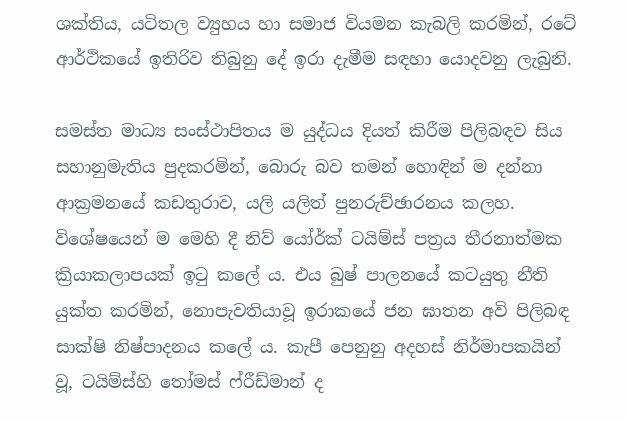ශක්තිය, යටිතල ව්‍යුහය හා සමාජ වියමන කැබලි කරමින්, රටේ ආර්ථිකයේ ඉතිරිව තිබුනු දේ ඉරා දැමීම සඳහා යොදවනු ලැබුනි.

සමස්ත මාධ්‍ය සංස්ථාපිතය ම යුද්ධය දියත් කිරීම පිලිබඳව සිය සහානුමැතිය පුදකරමින්, බොරු බව තමන් හොඳින් ම දන්නා ආක්‍රමනයේ කඩතුරාව, යලි යලිත් පුනරුච්ඡාරනය කලහ. විශේෂයෙන් ම මෙහි දී නිව් යෝර්ක් ටයිම්ස් පත්‍රය තීරනාත්මක ක්‍රියාකලාපයක් ඉටු කලේ ය. එය බුෂ් පාලනයේ කටයුතු නීති යුක්ත කරමින්, නොපැවතියාවූ ඉරාකයේ ජන ඝාතන අවි පිලිබඳ සාක්ෂි නිෂ්පාදනය කලේ ය. කැපී පෙනුනු අදහස් නිර්මාපකයින් වූ, ටයිම්ස්හි තෝමස් ෆ්රීඩ්මාන් ද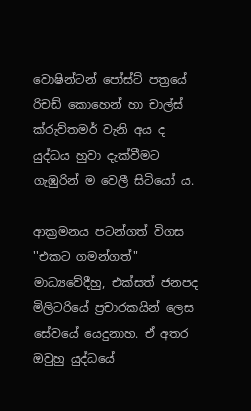වොෂින්ටන් පෝස්ට් පත්‍රයේ රිචඩ් කොහෙන් හා චාල්ස් ක්රුව්තමර් වැනි අය ද යුද්ධය හුවා දැක්වීමට ගැඹුරින් ම වෙලී සිටියෝ ය.

ආක්‍රමනය පටන්ගත් විගස ''එකට ගමන්ගත්" මාධ්‍යවේදීහු, එක්සත් ජනපද මිලිටරියේ ප්‍රචාරකයින් ලෙස සේවයේ යෙදුනාහ. ඒ අතර ඔවුහු යුද්ධයේ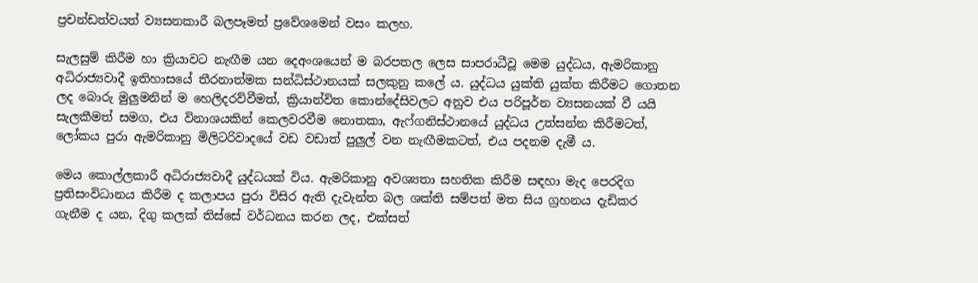ප්‍රචන්ඩත්වයත් ව්‍යසනකාරී බලපෑමත් ප්‍රවේශමෙන් වසං කලහ.

සැලසුම් කිරීම හා ක්‍රියාවට නැඟීම යන දෙඅංශයෙන් ම බරපතල ලෙස සාපරාධීවූ මෙම යුද්ධය, ඇමරිකානු අධිරාජ්‍යවාදී ඉතිහාසයේ තීරනාත්මක සන්ධිස්ථානයක් සලකුනු කලේ ය. යුද්ධය යුක්ති යුක්ත කිරීමට ගොතන ලද බොරු මුලුමනින් ම හෙලිදරව්වීමත්, ක්‍රියාන්විත කොන්දේසිවලට අනුව එය පරිපූර්න ව්‍යසනයක් වී යයි සැලකීමත් සමග, එය විනාශයකින් කෙලවරවීම නොතකා, ඇෆ්ගනිස්ථානයේ යුද්ධය උත්සන්න කිරීමටත්, ලෝකය පුරා ඇමරිකානු මිලිටරිවාදයේ වඩ වඩාත් පුලුල් වන නැඟීමකටත්, එය පදනම දැමී ය.

මෙය කොල්ලකාරී අධිරාජ්‍යවාදී යුද්ධයක් විය. ඇමරිකානු අවශ්‍යතා සහතික කිරීම සඳහා මැද පෙරදිග ප්‍රතිසංවිධානය කිරීම ද කලාපය පුරා විසිර ඇති දැවැන්ත බල ශක්ති සම්පත් මත සිය ග්‍රහනය දැඩිකර ගැනීම ද යන, දිගු කලක් තිස්සේ වර්ධනය කරන ලද, එක්සත්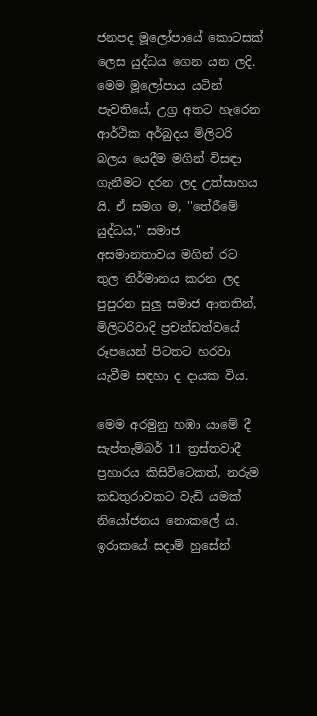ජනපද මූලෝපායේ කොටසක් ලෙස යුද්ධය ගෙන යන ලදි. මෙම මූලෝපාය යටින් පැවතියේ, උග්‍ර අතට හැරෙන ආර්ථික අර්බුදය මිලිටරි බලය යෙදීම මගින් විසඳා ගැනීමට දරන ලද උත්සාහය යි. ඒ සමග ම, ''තේරීමේ යුද්ධය," සමාජ අසමානතාවය මගින් රට තුල නිර්මානය කරන ලද පුපුරන සුලු සමාජ ආතතින්, මිලිටරිවාදි ප්‍රචන්ඩත්වයේ රූපයෙන් පිටතට හරවා යැවීම සඳහා ද දායක විය.

මෙම අරමුනු හඹා යාමේ දී සැප්තැම්බර් 11 ත්‍රස්තවාදී ප්‍රහාරය කිසිවිටෙකත්, නරුම කඩතුරාවකට වැඩි යමක් නියෝජනය නොකලේ ය. ඉරාකයේ සදාම් හුසේන්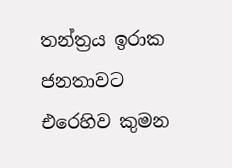තන්ත්‍රය ඉරාක ජනතාවට එරෙහිව කුමන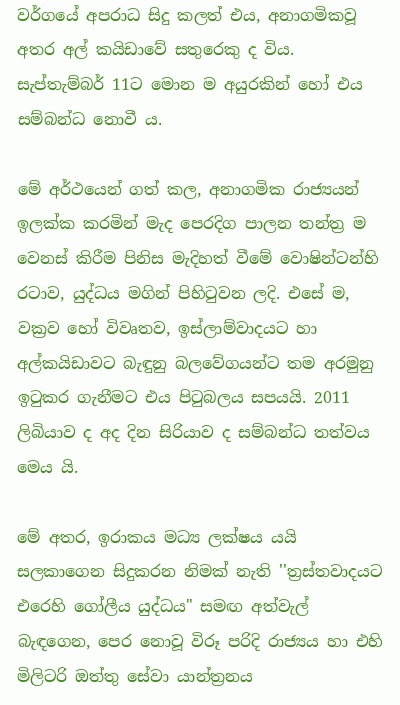වර්ගයේ අපරාධ සිදු කලත් එය, අනාගමිකවූ අතර අල් කයිඩාවේ සතුරෙකු ද විය. සැප්තැම්බර් 11ට මොන ම අයුරකින් හෝ එය සම්බන්ධ නොවී ය.

මේ අර්ථයෙන් ගත් කල, අනාගමික රාජ්‍යයන් ඉලක්ක කරමින් මැද පෙරදිග පාලන තන්ත්‍ර ම වෙනස් කිරීම පිනිස මැදිහත් වීමේ වොෂින්ටන්හි රටාව, යුද්ධය මගින් පිහිටුවන ලදි. එසේ ම, වක්‍රව හෝ විවෘතව, ඉස්ලාම්වාදයට හා අල්කයිඩාවට බැඳුනු බලවේගයන්ට තම අරමුනු ඉටුකර ගැනීමට එය පිටුබලය සපයයි. 2011 ලිබියාව ද අද දින සිරියාව ද සම්බන්ධ තත්වය මෙය යි.

මේ අතර, ඉරාකය මධ්‍ය ලක්ෂය යයි සලකාගෙන සිදුකරන නිමක් නැති ''ත්‍රස්තවාදයට එරෙහි ගෝලීය යුද්ධය" සමඟ අත්වැල් බැඳගෙන, පෙර නොවූ විරූ පරිදි රාජ්‍යය හා එහි මිලිටරි ඔත්තු සේවා යාන්ත්‍රනය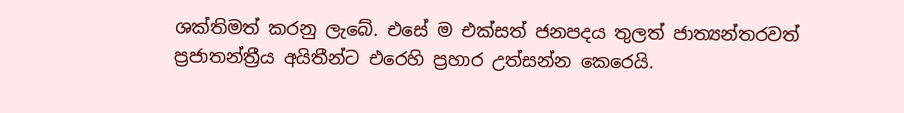ශක්තිමත් කරනු ලැබේ. එසේ ම එක්සත් ජනපදය තුලත් ජාත්‍යන්තරවත් ප්‍රජාතන්ත්‍රීය අයිතීන්ට එරෙහි ප්‍රහාර උත්සන්න කෙරෙයි.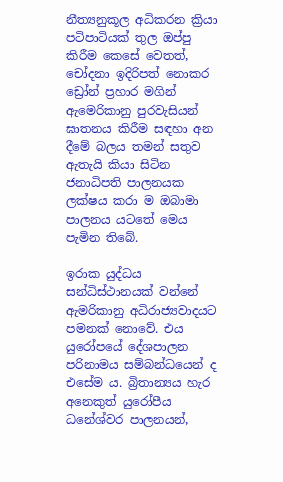නීත්‍යනුකූල අධිකරන ක්‍රියා පටිපාටියක් තුල ඔප්පු කිරීම කෙසේ වෙතත්, චෝදනා ඉදිරිපත් නොකර ඩ්‍රෝන් ප්‍රහාර මගින් ඇ‍මෙරිකානු පුරවැසියන් ඝාතනය කිරීම සඳහා අන දීමේ බලය තමන් සතුව ඇතැයි කියා සිටින ජනාධිපති ‍පාලනයක ලක්ෂය කරා ම ඔබාමා පාලනය යටතේ මෙය පැමින තිබේ.

ඉරාක යුද්ධය සන්ධිස්ථානයක් වන්නේ ඇමරිකානු අධිරාජ්‍යවාදයට පමනක් නොවේ. එය යුරෝපයේ දේශපාලන පරිනාමය සම්බන්ධයෙන් ද එසේම ය. බ්‍රිතාන්‍යය හැර අනෙකුත් යුරෝපීය ධනේශ්වර පාලනයන්,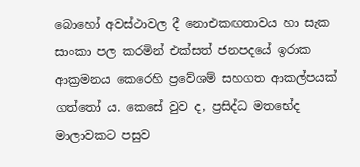බොහෝ අවස්ථාවල දී නොඑකඟතාවය හා සැක සාංකා පල කරමින් එක්සත් ජනපදයේ ඉරාක ආක්‍රමනය කෙරෙහි ප්‍රවේශම් සහගත ආකල්පයක් ගත්තෝ ය. කෙසේ වුව ද, ප්‍රසිද්ධ මතභේද මාලාවකට පසුව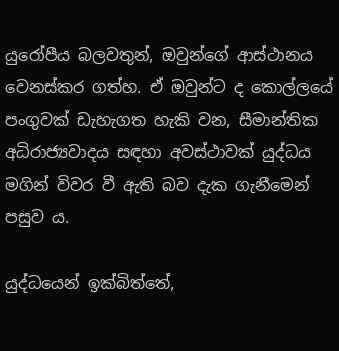යුරෝපීය බලවතුන්, ඔවුන්ගේ ආස්ථානය වෙනස්කර ගත්හ. ඒ ඔවුන්ට ද කොල්ලයේ පංගුවක් ඩැහැගත හැකි වන, සීමාන්තික අධිරාජ්‍යවාදය සඳහා අවස්ථාවක් යුද්ධය මගින් විවර වී ඇති බව දැක ගැනීමෙන් පසුව ය.

යුද්ධයෙන් ඉක්බිත්තේ,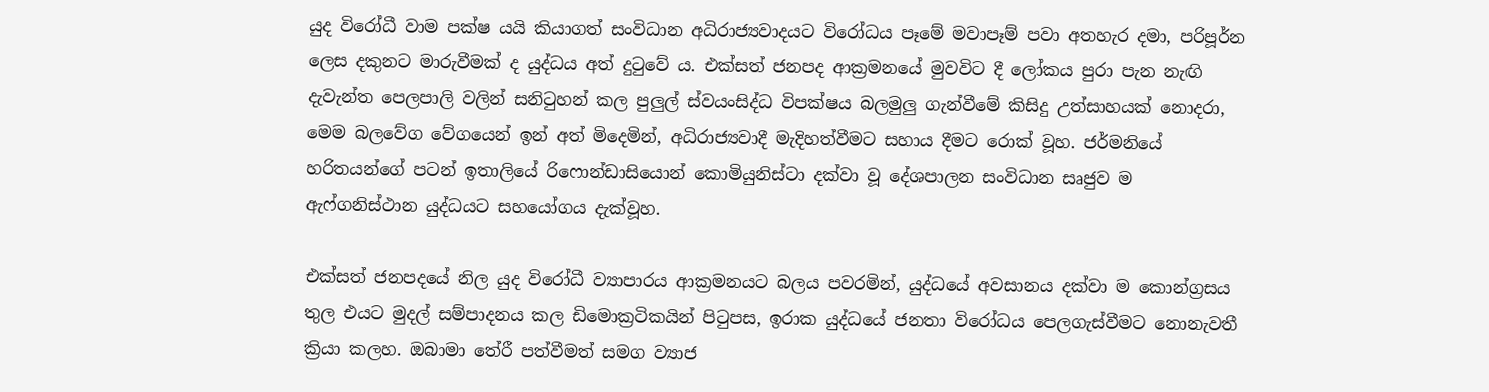යුද විරෝධී වාම පක්ෂ යයි කියාගත් සංවිධාන අධිරාජ්‍යවාදයට විරෝධය පෑමේ මවාපෑම් පවා අතහැර දමා, පරිපූර්න ලෙස දකුනට මාරුවීමක් ද යුද්ධය අත් දුටුවේ ය. එක්සත් ජනපද ආක්‍රමනයේ මුවවිට දී ලෝකය පුරා පැන නැඟි දැවැන්ත පෙලපාලි වලින් සනිටුහන් කල පුලුල් ස්වයංසිද්ධ විපක්ෂය බලමුලු ගැන්වීමේ කිසිදු උත්සාහයක් නොදරා, මෙම බලවේග වේගයෙන් ඉන් අත් මිදෙමින්, අධිරාජ්‍යවාදී මැදිහත්වීමට සහාය දීමට රොක් වූහ. ජර්මනියේ හරිතයන්ගේ පටන් ඉතාලියේ රි‍ෆොන්ඩාසියොන් කොමියුනිස්ටා දක්වා වූ දේශපාලන සංවිධාන සෘජුව ම ඇෆ්ගනිස්ථාන යුද්ධයට සහයෝගය දැක්වූහ.

එක්සත් ජනපදයේ නිල යුද විරෝධී ව්‍යාපාරය ආක්‍රමනයට බලය පවරමින්, යුද්ධයේ අවසානය දක්වා ම කොන්ග්‍රසය තුල එයට මුදල් සම්පාදනය කල ඩිමොක්‍රටිකයින් පිටුපස, ඉරාක යුද්ධයේ ජනතා විරෝධය පෙලගැස්වීමට නොනැවතී ක්‍රියා කලහ. ඔබාමා තේරී පත්වීමත් සමග ව්‍යාජ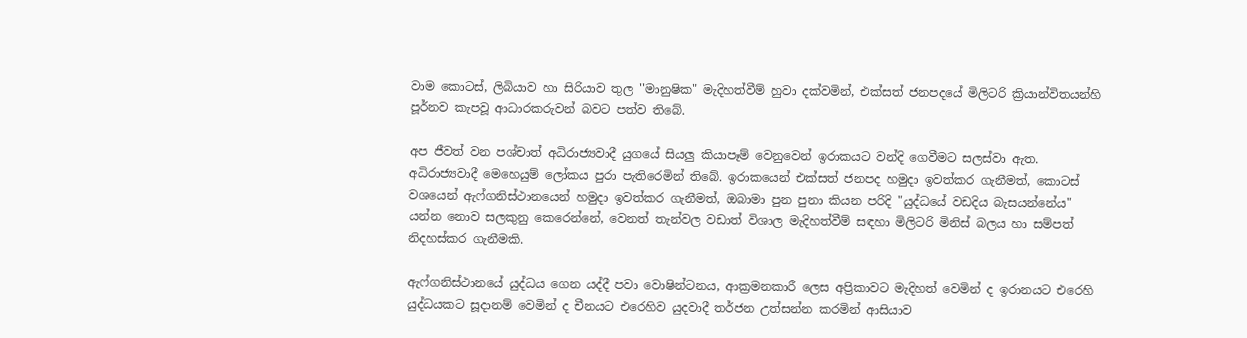වාම කොටස්, ලිබියාව හා සිරියාව තුල ''මානුෂික" මැදිහත්වීම් හුවා දක්වමින්, එක්සත් ජනපදයේ මිලිටරි ක්‍රියාන්විතයන්හි පූර්නව කැපවූ ආධාරකරුවන් බවට පත්ව තිබේ.

අප ජීවත් වන පශ්චාත් අධිරාජ්‍යවාදී යුගයේ සියලු කියාපෑම් වෙනුවෙන් ඉරාකයට වන්දි ගෙවීමට සලස්වා ඇත. අධිරාජ්‍යවාදී මෙහෙයුම් ලෝකය පුරා පැතිරෙමින් තිබේ. ඉරාකයෙන් එක්සත් ජනපද හමුදා ඉවත්කර ගැනීමත්, කොටස් වශයෙන් ඇෆ්ගනිස්ථානයෙන් හමුදා ඉවත්කර ගැනීමත්, ඔබාමා පුන පුනා කියන පරිදි "යුද්ධයේ වඩදිය බැසයන්නේය" යන්න නොව සලකුනු කෙරෙන්නේ, වෙනත් තැන්වල වඩාත් විශාල මැදිහත්වීම් සඳහා මිලිටරි මිනිස් බලය හා සම්පත් නිදහස්කර ගැනීමකි.

ඇෆ්ගනිස්ථානයේ යුද්ධය ගෙන යද්දී පවා වොෂින්ටනය, ආක්‍රමනකාරී ලෙස අප්‍රිකාවට මැදිහත් වෙමින් ද ඉරානයට එරෙහි යුද්ධයකට සූදානම් වෙමින් ද චීනයට එරෙහිව යුදවාදී තර්ජන උත්සන්න කරමින් ආසියාව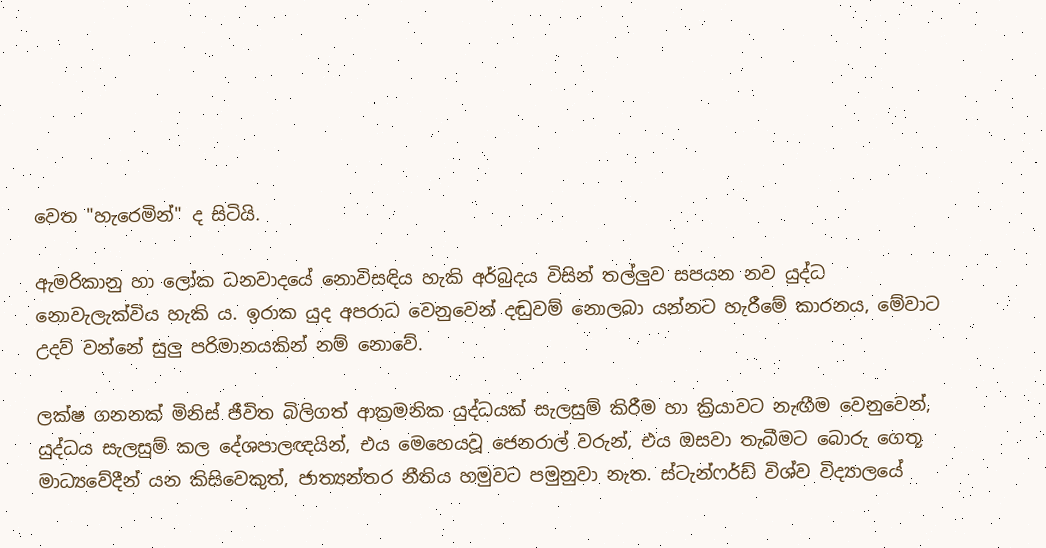වෙත "හැරෙමින්" ද සිටියි.

ඇමරිකානු හා ලෝක ධනවාදයේ නොවිසඳිය හැකි අර්බුදය විසින් තල්ලුව සපයන නව යුද්ධ නොවැලැක්විය හැකි ය. ඉරාක යුද අපරාධ වෙනුවෙන් දඬුවම් නොලබා යන්නට හැරීමේ කාරනය, මේවාට උදව් වන්නේ සුලු පරිමානයකින් නම් නොවේ.

ලක්ෂ ගනනක් මිනිස් ජීවිත බිලිගත් ආක්‍රමනික යුද්ධයක් සැලසුම් කිරීම හා ක්‍රියාවට නැඟීම වෙනුවෙන්, යුද්ධය සැලසුම් කල දේශපාලඥයින්, එය මෙහෙයවූ ජෙනරාල් වරුන්, එය ඔසවා තැබීමට බොරු ගෙතූ මාධ්‍යවේදීන් යන කිසිවෙකුත්, ජාත්‍යන්තර නීතිය හමුවට පමුනුවා නැත. ස්ටැන්ෆර්ඩ් විශ්ව විද්‍යාලයේ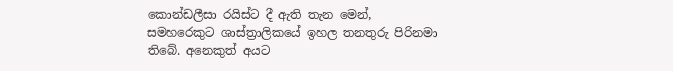කොන්ඩලීසා රයිස්ට දී ඇති තැන මෙන්, සමහරෙකුට ශාස්ත්‍රාලිකයේ ඉහල තනතුරු පිරිනමා තිබේ. අනෙකුත් අයට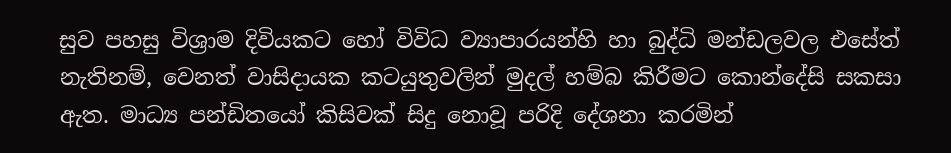සුව පහසු විශ්‍රාම දිවියකට හෝ විවිධ ව්‍යාපාරයන්හි හා බුද්ධි මන්ඩලවල එසේත් නැතිනම්, වෙනත් වාසිදායක කටයුතුවලින් මුදල් හම්බ කිරීමට කොන්දේසි සකසා ඇත. මාධ්‍ය පන්ඩිතයෝ කිසිවක් සිදු නොවූ පරිදි දේශනා කරමින්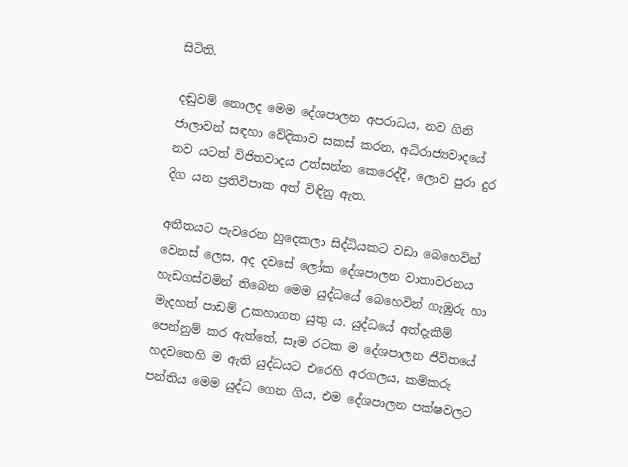සිටිති.

දඬුවම් නොලද මෙම දේශපාලන අපරාධය, නව ගිනි ජාලාවන් සඳහා වේදිකාව සකස් කරන, අධිරාජ්‍යවාදයේ නව යටත් විජිතවාදය උත්සන්න කෙරෙද්දී, ලොව පුරා දුර දිග යන ප්‍රතිවිපාක අත් විඳිනු ඇත.

අතීතයට පැවරෙන හුදෙකලා සිද්ධියකට වඩා බෙහෙවින් වෙනස් ලෙස, අද දවසේ ලෝක දේශපාලන වාතාවරනය හැඩගස්වමින් තිබෙන මෙම යුද්ධයේ බෙහෙවින් ගැඹුරු හා මැදහත් පාඩම් උකහාගත යුතු ය. යුද්ධයේ අත්දැකීම් පෙන්නුම් කර ඇත්තේ, සෑම රටක ම දේශපාලන ජීවිතයේ හදවතෙහි ම ඇති යුද්ධයට එරෙහි අරගලය, කම්කරු පන්තිය මෙම යුද්ධ ගෙන ගිය, එම දේශපාලන පක්ෂවලට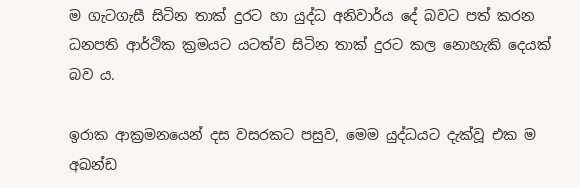ම ගැටගැසී සිටින තාක් දුරට හා යුද්ධ අනිවාර්ය දේ බවට පත් කරන ධනපති ආර්ථික ක්‍රමයට යටත්ව සිටින තාක් දුරට කල නොහැකි දෙයක් බව ය.

ඉරාක ආක්‍රමනයෙන් දස වසරකට පසුව, මෙම යුද්ධයට දැක්වූ එක ම අඛන්ඩ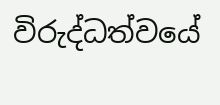විරුද්ධත්වයේ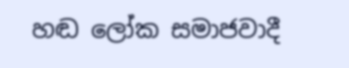හඬ ලෝක සමාජවාදී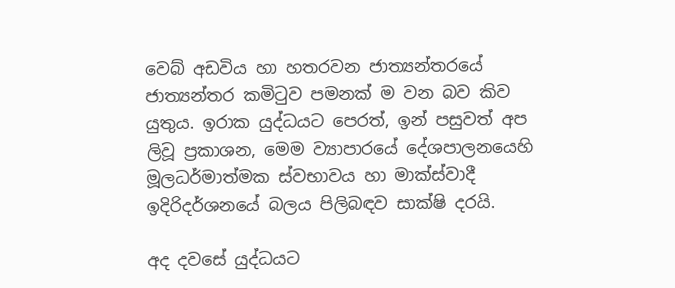වෙබ් අඩවිය හා හතරවන ජාත්‍යන්තරයේ ජාත්‍යන්තර කමිටුව පමනක් ම වන බව කිව යුතුය. ඉරාක යුද්ධයට පෙරත්, ඉන් පසුවත් අප ලිවූ ප්‍රකාශන, මෙම ව්‍යාපාරයේ දේශපාලනයෙහි මූලධර්මාත්මක ස්වභාවය හා මාක්ස්වාදී ඉදිරිදර්ශනයේ බලය පිලිබඳව සාක්ෂි දරයි.

අද දවසේ යුද්ධයට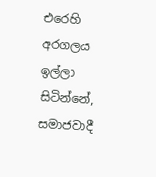එරෙහි අරගලය ඉල්ලා සිටින්නේ, සමාජවාදී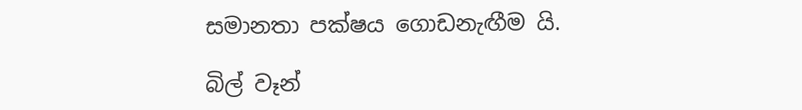සමානතා පක්ෂය ගොඩනැඟීම යි.

බිල් වෑන්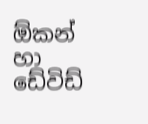ඕකන් හා ඩේවිඩ්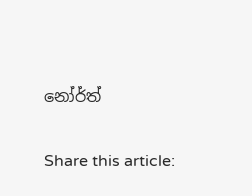නෝර්ත්

Share this article: